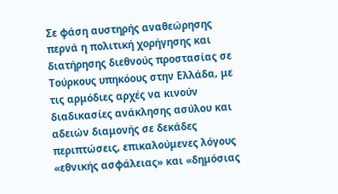Σε φάση αυστηρής αναθεώρησης περνά η πολιτική χορήγησης και διατήρησης διεθνούς προστασίας σε Τούρκους υπηκόους στην Ελλάδα, με τις αρμόδιες αρχές να κινούν διαδικασίες ανάκλησης ασύλου και αδειών διαμονής σε δεκάδες περιπτώσεις, επικαλούμενες λόγους «εθνικής ασφάλειας» και «δημόσιας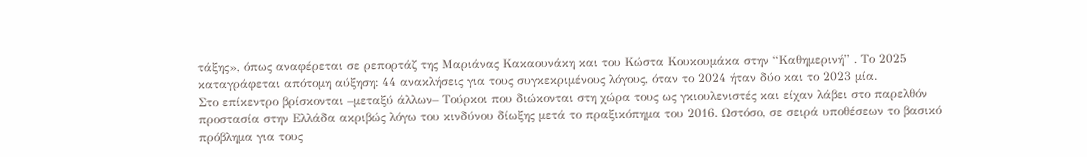τάξης», όπως αναφέρεται σε ρεπορτάζ της Μαριάνας Κακαουνάκη και του Κώστα Κουκουμάκα στην “Καθημερινή” . Το 2025 καταγράφεται απότομη αύξηση: 44 ανακλήσεις για τους συγκεκριμένους λόγους, όταν το 2024 ήταν δύο και το 2023 μία.
Στο επίκεντρο βρίσκονται –μεταξύ άλλων– Τούρκοι που διώκονται στη χώρα τους ως γκιουλενιστές και είχαν λάβει στο παρελθόν προστασία στην Ελλάδα ακριβώς λόγω του κινδύνου δίωξης μετά το πραξικόπημα του 2016. Ωστόσο, σε σειρά υποθέσεων το βασικό πρόβλημα για τους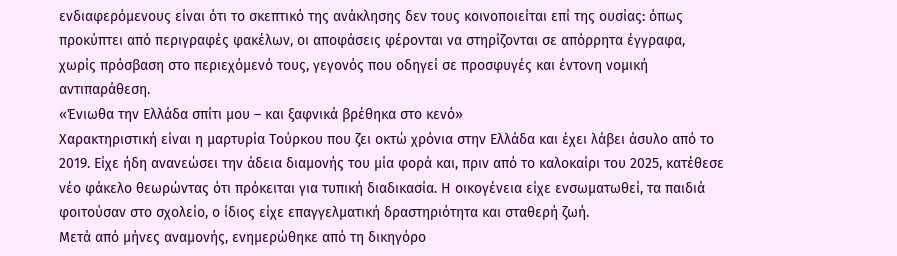ενδιαφερόμενους είναι ότι το σκεπτικό της ανάκλησης δεν τους κοινοποιείται επί της ουσίας: όπως προκύπτει από περιγραφές φακέλων, οι αποφάσεις φέρονται να στηρίζονται σε απόρρητα έγγραφα, χωρίς πρόσβαση στο περιεχόμενό τους, γεγονός που οδηγεί σε προσφυγές και έντονη νομική αντιπαράθεση.
«Ένιωθα την Ελλάδα σπίτι μου – και ξαφνικά βρέθηκα στο κενό»
Χαρακτηριστική είναι η μαρτυρία Τούρκου που ζει οκτώ χρόνια στην Ελλάδα και έχει λάβει άσυλο από το 2019. Είχε ήδη ανανεώσει την άδεια διαμονής του μία φορά και, πριν από το καλοκαίρι του 2025, κατέθεσε νέο φάκελο θεωρώντας ότι πρόκειται για τυπική διαδικασία. Η οικογένεια είχε ενσωματωθεί, τα παιδιά φοιτούσαν στο σχολείο, ο ίδιος είχε επαγγελματική δραστηριότητα και σταθερή ζωή.
Μετά από μήνες αναμονής, ενημερώθηκε από τη δικηγόρο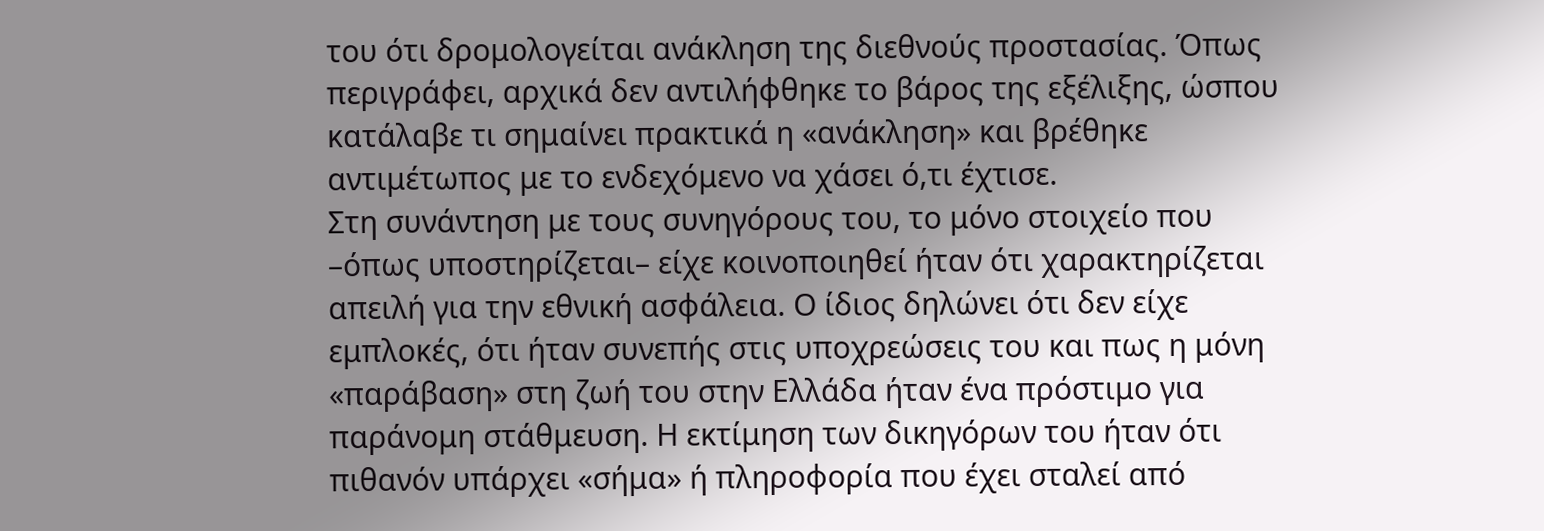του ότι δρομολογείται ανάκληση της διεθνούς προστασίας. Όπως περιγράφει, αρχικά δεν αντιλήφθηκε το βάρος της εξέλιξης, ώσπου κατάλαβε τι σημαίνει πρακτικά η «ανάκληση» και βρέθηκε αντιμέτωπος με το ενδεχόμενο να χάσει ό,τι έχτισε.
Στη συνάντηση με τους συνηγόρους του, το μόνο στοιχείο που –όπως υποστηρίζεται– είχε κοινοποιηθεί ήταν ότι χαρακτηρίζεται απειλή για την εθνική ασφάλεια. Ο ίδιος δηλώνει ότι δεν είχε εμπλοκές, ότι ήταν συνεπής στις υποχρεώσεις του και πως η μόνη «παράβαση» στη ζωή του στην Ελλάδα ήταν ένα πρόστιμο για παράνομη στάθμευση. Η εκτίμηση των δικηγόρων του ήταν ότι πιθανόν υπάρχει «σήμα» ή πληροφορία που έχει σταλεί από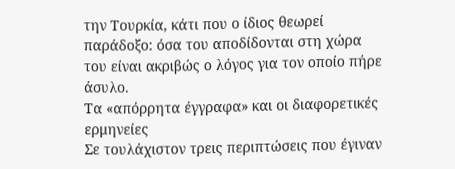την Τουρκία, κάτι που ο ίδιος θεωρεί παράδοξο: όσα του αποδίδονται στη χώρα του είναι ακριβώς ο λόγος για τον οποίο πήρε άσυλο.
Τα «απόρρητα έγγραφα» και οι διαφορετικές ερμηνείες
Σε τουλάχιστον τρεις περιπτώσεις που έγιναν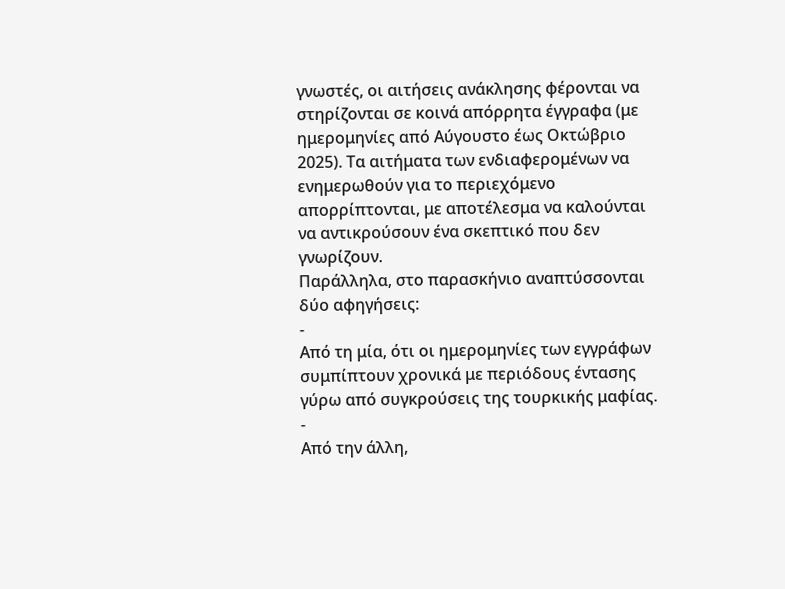γνωστές, οι αιτήσεις ανάκλησης φέρονται να στηρίζονται σε κοινά απόρρητα έγγραφα (με ημερομηνίες από Αύγουστο έως Οκτώβριο 2025). Τα αιτήματα των ενδιαφερομένων να ενημερωθούν για το περιεχόμενο απορρίπτονται, με αποτέλεσμα να καλούνται να αντικρούσουν ένα σκεπτικό που δεν γνωρίζουν.
Παράλληλα, στο παρασκήνιο αναπτύσσονται δύο αφηγήσεις:
-
Από τη μία, ότι οι ημερομηνίες των εγγράφων συμπίπτουν χρονικά με περιόδους έντασης γύρω από συγκρούσεις της τουρκικής μαφίας.
-
Από την άλλη,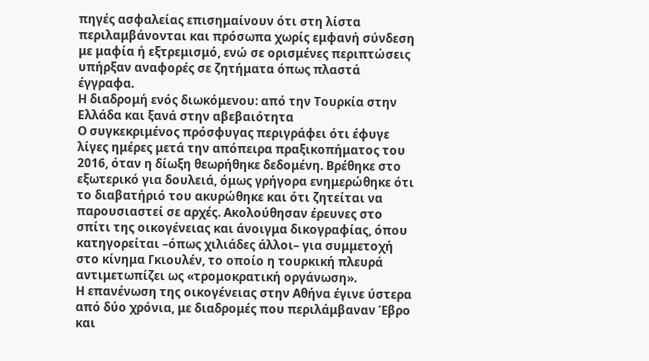πηγές ασφαλείας επισημαίνουν ότι στη λίστα περιλαμβάνονται και πρόσωπα χωρίς εμφανή σύνδεση με μαφία ή εξτρεμισμό, ενώ σε ορισμένες περιπτώσεις υπήρξαν αναφορές σε ζητήματα όπως πλαστά έγγραφα.
Η διαδρομή ενός διωκόμενου: από την Τουρκία στην Ελλάδα και ξανά στην αβεβαιότητα
Ο συγκεκριμένος πρόσφυγας περιγράφει ότι έφυγε λίγες ημέρες μετά την απόπειρα πραξικοπήματος του 2016, όταν η δίωξη θεωρήθηκε δεδομένη. Βρέθηκε στο εξωτερικό για δουλειά, όμως γρήγορα ενημερώθηκε ότι το διαβατήριό του ακυρώθηκε και ότι ζητείται να παρουσιαστεί σε αρχές. Ακολούθησαν έρευνες στο σπίτι της οικογένειας και άνοιγμα δικογραφίας, όπου κατηγορείται –όπως χιλιάδες άλλοι– για συμμετοχή στο κίνημα Γκιουλέν, το οποίο η τουρκική πλευρά αντιμετωπίζει ως «τρομοκρατική οργάνωση».
Η επανένωση της οικογένειας στην Αθήνα έγινε ύστερα από δύο χρόνια, με διαδρομές που περιλάμβαναν Έβρο και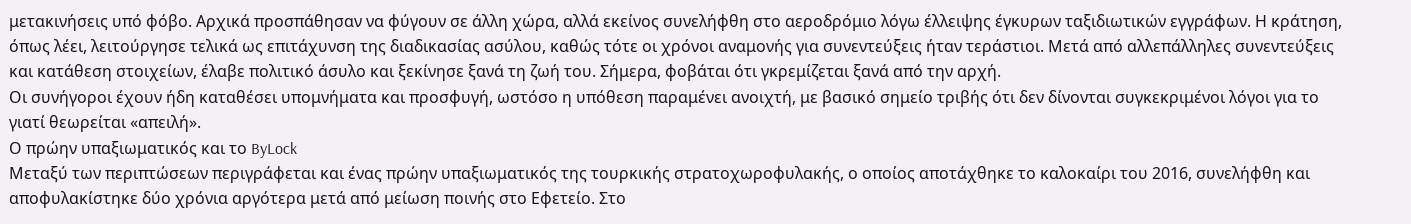μετακινήσεις υπό φόβο. Αρχικά προσπάθησαν να φύγουν σε άλλη χώρα, αλλά εκείνος συνελήφθη στο αεροδρόμιο λόγω έλλειψης έγκυρων ταξιδιωτικών εγγράφων. Η κράτηση, όπως λέει, λειτούργησε τελικά ως επιτάχυνση της διαδικασίας ασύλου, καθώς τότε οι χρόνοι αναμονής για συνεντεύξεις ήταν τεράστιοι. Μετά από αλλεπάλληλες συνεντεύξεις και κατάθεση στοιχείων, έλαβε πολιτικό άσυλο και ξεκίνησε ξανά τη ζωή του. Σήμερα, φοβάται ότι γκρεμίζεται ξανά από την αρχή.
Οι συνήγοροι έχουν ήδη καταθέσει υπομνήματα και προσφυγή, ωστόσο η υπόθεση παραμένει ανοιχτή, με βασικό σημείο τριβής ότι δεν δίνονται συγκεκριμένοι λόγοι για το γιατί θεωρείται «απειλή».
Ο πρώην υπαξιωματικός και το ByLock
Μεταξύ των περιπτώσεων περιγράφεται και ένας πρώην υπαξιωματικός της τουρκικής στρατοχωροφυλακής, ο οποίος αποτάχθηκε το καλοκαίρι του 2016, συνελήφθη και αποφυλακίστηκε δύο χρόνια αργότερα μετά από μείωση ποινής στο Εφετείο. Στο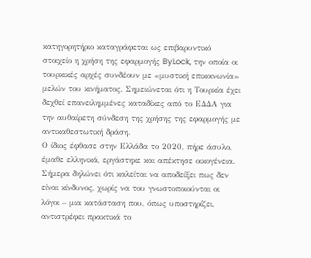κατηγορητήριο καταγράφεται ως επιβαρυντικό στοιχείο η χρήση της εφαρμογής ByLock, την οποία οι τουρκικές αρχές συνδέουν με «μυστική επικοινωνία» μελών του κινήματος. Σημειώνεται ότι η Τουρκία έχει δεχθεί επανειλημμένες καταδίκες από το ΕΔΔΑ για την αυθαίρετη σύνδεση της χρήσης της εφαρμογής με αντικαθεστωτική δράση.
Ο ίδιος έφθασε στην Ελλάδα το 2020, πήρε άσυλο, έμαθε ελληνικά, εργάστηκε και απέκτησε οικογένεια. Σήμερα δηλώνει ότι καλείται να αποδείξει πως δεν είναι κίνδυνος, χωρίς να του γνωστοποιούνται οι λόγοι – μια κατάσταση που, όπως υποστηρίζει, αντιστρέφει πρακτικά το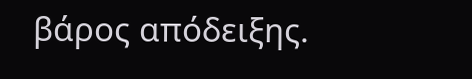βάρος απόδειξης.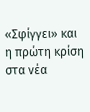«Σφίγγει» και η πρώτη κρίση στα νέα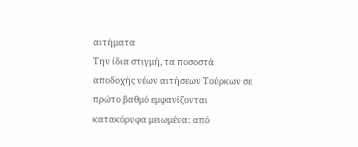αιτήματα
Την ίδια στιγμή, τα ποσοστά αποδοχής νέων αιτήσεων Τούρκων σε πρώτο βαθμό εμφανίζονται κατακόρυφα μειωμένα: από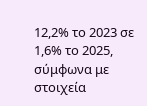12,2% το 2023 σε 1,6% το 2025, σύμφωνα με στοιχεία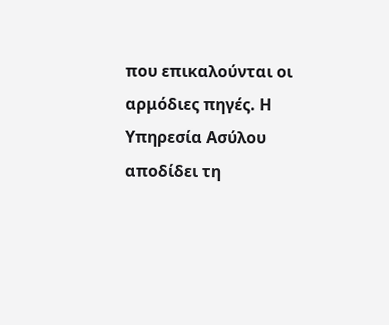που επικαλούνται οι αρμόδιες πηγές. Η Υπηρεσία Ασύλου αποδίδει τη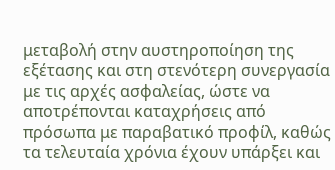μεταβολή στην αυστηροποίηση της εξέτασης και στη στενότερη συνεργασία με τις αρχές ασφαλείας, ώστε να αποτρέπονται καταχρήσεις από πρόσωπα με παραβατικό προφίλ, καθώς τα τελευταία χρόνια έχουν υπάρξει και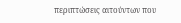περιπτώσεις αιτούντων που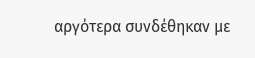αργότερα συνδέθηκαν με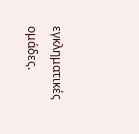εγκληματικές ομάδες.